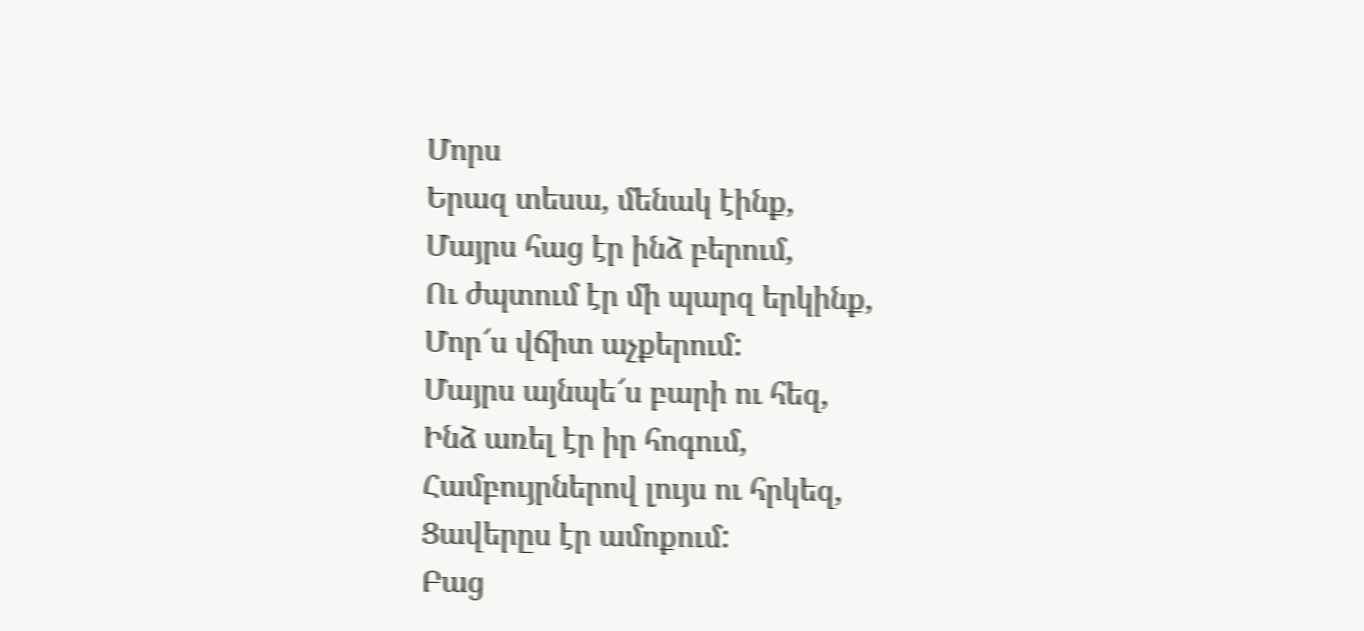Մորս
Երազ տեսա, մենակ էինք,
Մայրս հաց էր ինձ բերում,
Ու ժպտում էր մի պարզ երկինք,
Մոր՜ս վճիտ աչքերում:
Մայրս այնպե՜ս բարի ու հեզ,
Ինձ առել էր իր հոգում,
Համբույրներով լույս ու հրկեզ,
Ցավերըս էր ամոքում:
Բաց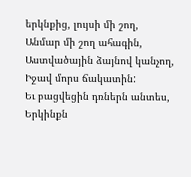երկնքից, լույսի մի շող,
Անմար մի շող ահագին,
Աստվածային ձայնով կանչող,
Իջավ մորս ճակատին:
Եւ բացվեցին դռներն անտես,
Երկինքն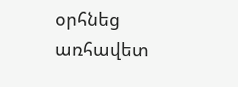օրհնեց առհավետ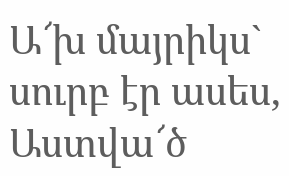Ա՜խ մայրիկս` սուրբ էր ասես,
Աստվա՜ծ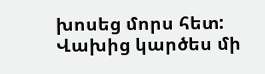խոսեց մորս հետ:
Վախից կարծես մի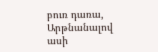բուռ դառա,
Արթնանալով ասի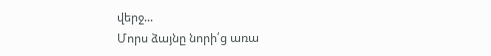վերջ...
Մորս ձայնը նորի՛ց առա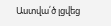Աստվա՛ծ լցվեց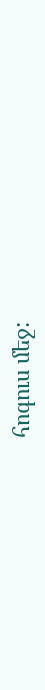հոգուս մեջ: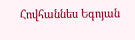Հովհաննես Եգոյան